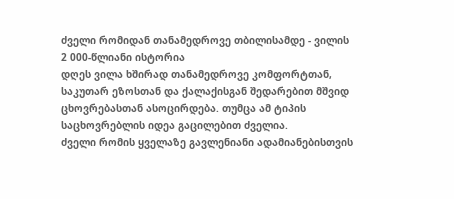ძველი რომიდან თანამედროვე თბილისამდე - ვილის 2 000-წლიანი ისტორია
დღეს ვილა ხშირად თანამედროვე კომფორტთან, საკუთარ ეზოსთან და ქალაქისგან შედარებით მშვიდ ცხოვრებასთან ასოცირდება. თუმცა ამ ტიპის საცხოვრებლის იდეა გაცილებით ძველია.
ძველი რომის ყველაზე გავლენიანი ადამიანებისთვის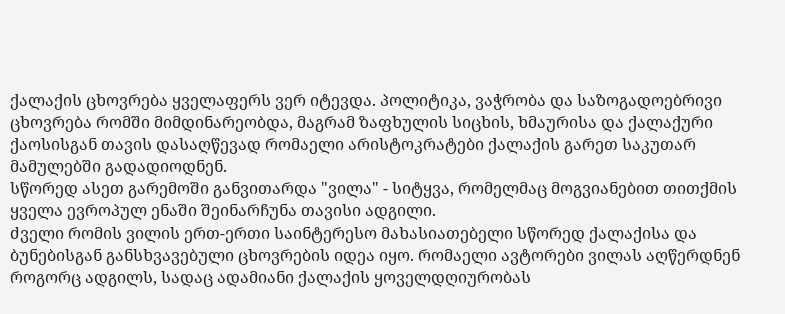ქალაქის ცხოვრება ყველაფერს ვერ იტევდა. პოლიტიკა, ვაჭრობა და საზოგადოებრივი ცხოვრება რომში მიმდინარეობდა, მაგრამ ზაფხულის სიცხის, ხმაურისა და ქალაქური ქაოსისგან თავის დასაღწევად რომაელი არისტოკრატები ქალაქის გარეთ საკუთარ მამულებში გადადიოდნენ.
სწორედ ასეთ გარემოში განვითარდა "ვილა" - სიტყვა, რომელმაც მოგვიანებით თითქმის ყველა ევროპულ ენაში შეინარჩუნა თავისი ადგილი.
ძველი რომის ვილის ერთ-ერთი საინტერესო მახასიათებელი სწორედ ქალაქისა და ბუნებისგან განსხვავებული ცხოვრების იდეა იყო. რომაელი ავტორები ვილას აღწერდნენ როგორც ადგილს, სადაც ადამიანი ქალაქის ყოველდღიურობას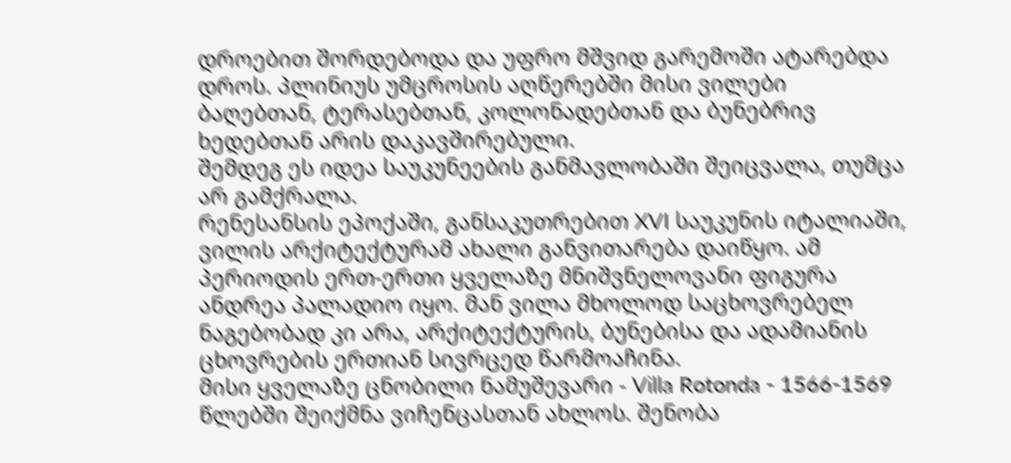დროებით შორდებოდა და უფრო მშვიდ გარემოში ატარებდა დროს. პლინიუს უმცროსის აღწერებში მისი ვილები ბაღებთან, ტერასებთან, კოლონადებთან და ბუნებრივ ხედებთან არის დაკავშირებული.
შემდეგ ეს იდეა საუკუნეების განმავლობაში შეიცვალა, თუმცა არ გამქრალა.
რენესანსის ეპოქაში, განსაკუთრებით XVI საუკუნის იტალიაში, ვილის არქიტექტურამ ახალი განვითარება დაიწყო. ამ პერიოდის ერთ-ერთი ყველაზე მნიშვნელოვანი ფიგურა ანდრეა პალადიო იყო. მან ვილა მხოლოდ საცხოვრებელ ნაგებობად კი არა, არქიტექტურის, ბუნებისა და ადამიანის ცხოვრების ერთიან სივრცედ წარმოაჩინა.
მისი ყველაზე ცნობილი ნამუშევარი - Villa Rotonda - 1566-1569 წლებში შეიქმნა ვიჩენცასთან ახლოს. შენობა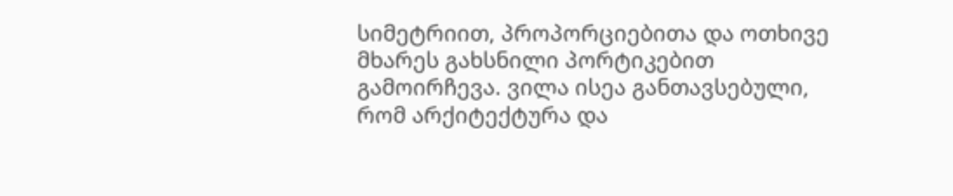სიმეტრიით, პროპორციებითა და ოთხივე მხარეს გახსნილი პორტიკებით გამოირჩევა. ვილა ისეა განთავსებული, რომ არქიტექტურა და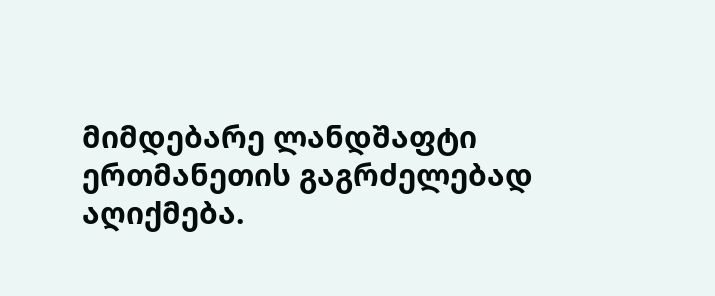მიმდებარე ლანდშაფტი ერთმანეთის გაგრძელებად აღიქმება.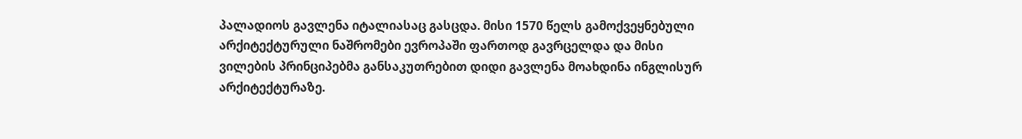პალადიოს გავლენა იტალიასაც გასცდა. მისი 1570 წელს გამოქვეყნებული არქიტექტურული ნაშრომები ევროპაში ფართოდ გავრცელდა და მისი ვილების პრინციპებმა განსაკუთრებით დიდი გავლენა მოახდინა ინგლისურ არქიტექტურაზე.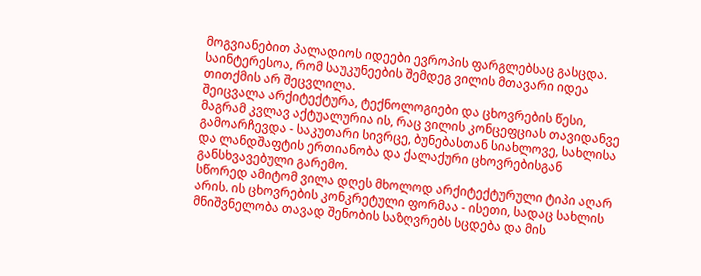მოგვიანებით პალადიოს იდეები ევროპის ფარგლებსაც გასცდა.
საინტერესოა, რომ საუკუნეების შემდეგ ვილის მთავარი იდეა თითქმის არ შეცვლილა.
შეიცვალა არქიტექტურა, ტექნოლოგიები და ცხოვრების წესი, მაგრამ კვლავ აქტუალურია ის, რაც ვილის კონცეფციას თავიდანვე გამოარჩევდა - საკუთარი სივრცე, ბუნებასთან სიახლოვე, სახლისა და ლანდშაფტის ერთიანობა და ქალაქური ცხოვრებისგან განსხვავებული გარემო.
სწორედ ამიტომ ვილა დღეს მხოლოდ არქიტექტურული ტიპი აღარ არის. ის ცხოვრების კონკრეტული ფორმაა - ისეთი, სადაც სახლის მნიშვნელობა თავად შენობის საზღვრებს სცდება და მის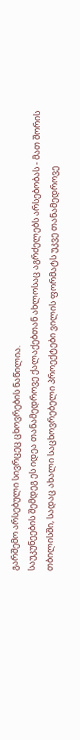გარშემო არსებული სივრცეც ცხოვრების ნაწილია.
საუკუნეების შემდეგ ეს იდეა თანამედროვე ქალაქებთან ახლოსაც აგრძელებს არსებობას - მათ შორის თბილისში, სადაც ახალი საცხოვრებელი პროექტები ვილის ფორმატს უკვე თანამედროვე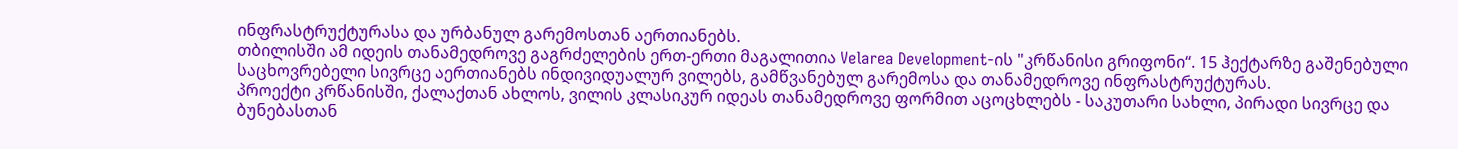ინფრასტრუქტურასა და ურბანულ გარემოსთან აერთიანებს.
თბილისში ამ იდეის თანამედროვე გაგრძელების ერთ-ერთი მაგალითია Velarea Development-ის "კრწანისი გრიფონი“. 15 ჰექტარზე გაშენებული საცხოვრებელი სივრცე აერთიანებს ინდივიდუალურ ვილებს, გამწვანებულ გარემოსა და თანამედროვე ინფრასტრუქტურას.
პროექტი კრწანისში, ქალაქთან ახლოს, ვილის კლასიკურ იდეას თანამედროვე ფორმით აცოცხლებს - საკუთარი სახლი, პირადი სივრცე და ბუნებასთან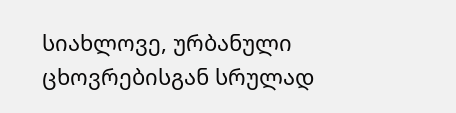სიახლოვე, ურბანული ცხოვრებისგან სრულად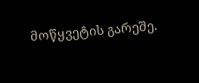მოწყვეტის გარეშე.